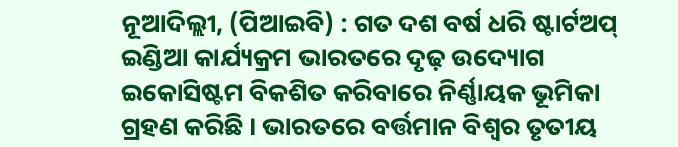ନୂଆଦିଲ୍ଲୀ, (ପିଆଇବି) : ଗତ ଦଶ ବର୍ଷ ଧରି ଷ୍ଟାର୍ଟଅପ୍ ଇଣ୍ଡିଆ କାର୍ଯ୍ୟକ୍ରମ ଭାରତରେ ଦୃଢ଼ ଉଦ୍ୟୋଗ ଇକୋସିଷ୍ଟମ ବିକଶିତ କରିବାରେ ନିର୍ଣ୍ଣାୟକ ଭୂମିକା ଗ୍ରହଣ କରିଛି । ଭାରତରେ ବର୍ତ୍ତମାନ ବିଶ୍ୱର ତୃତୀୟ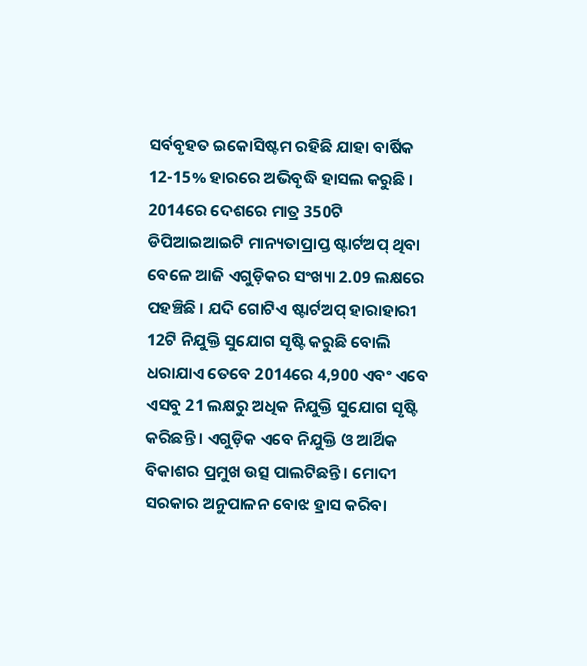ସର୍ବବୃହତ ଇକୋସିଷ୍ଟମ ରହିଛି ଯାହା ବାର୍ଷିକ 12-15% ହାରରେ ଅଭିବୃଦ୍ଧି ହାସଲ କରୁଛି । 2014ରେ ଦେଶରେ ମାତ୍ର 350ଟି ଡିପିଆଇଆଇଟି ମାନ୍ୟତାପ୍ରାପ୍ତ ଷ୍ଟାର୍ଟଅପ୍ ଥିବା ବେଳେ ଆଜି ଏଗୁଡ଼ିକର ସଂଖ୍ୟା 2.09 ଲକ୍ଷରେ ପହଞ୍ଚିଛି । ଯଦି ଗୋଟିଏ ଷ୍ଟାର୍ଟଅପ୍ ହାରାହାରୀ 12ଟି ନିଯୁକ୍ତି ସୁଯୋଗ ସୃଷ୍ଟି କରୁଛି ବୋଲି ଧରାଯାଏ ତେବେ 2014ରେ 4,900 ଏବଂ ଏବେ ଏସବୁ 21 ଲକ୍ଷରୁ ଅଧିକ ନିଯୁକ୍ତି ସୁଯୋଗ ସୃଷ୍ଟି କରିଛନ୍ତି । ଏଗୁଡ଼ିକ ଏବେ ନିଯୁକ୍ତି ଓ ଆର୍ଥିକ ବିକାଶର ପ୍ରମୁଖ ଉତ୍ସ ପାଲଟିଛନ୍ତି । ମୋଦୀ ସରକାର ଅନୁପାଳନ ବୋଝ ହ୍ରାସ କରିବା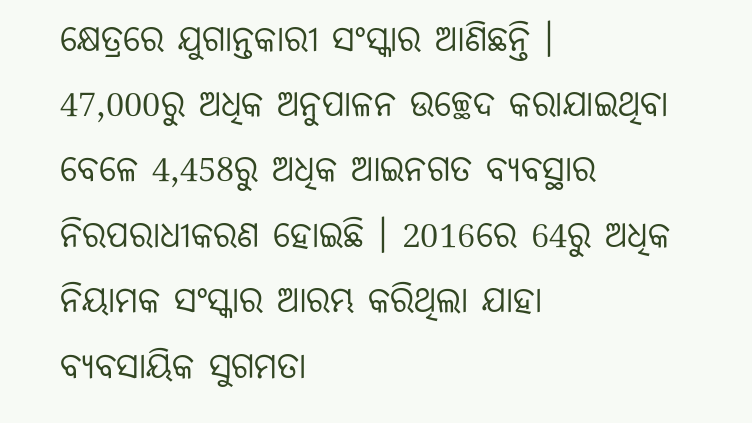କ୍ଷେତ୍ରରେ ଯୁଗାନ୍ତକାରୀ ସଂସ୍କାର ଆଣିଛନ୍ତି । 47,000ରୁ ଅଧିକ ଅନୁପାଳନ ଉଚ୍ଛେଦ କରାଯାଇଥିବା ବେଳେ 4,458ରୁ ଅଧିକ ଆଇନଗତ ବ୍ୟବସ୍ଥାର ନିରପରାଧୀକରଣ ହୋଇଛି । 2016ରେ 64ରୁ ଅଧିକ ନିୟାମକ ସଂସ୍କାର ଆରମ୍ଭ କରିଥିଲା ଯାହା ବ୍ୟବସାୟିକ ସୁଗମତା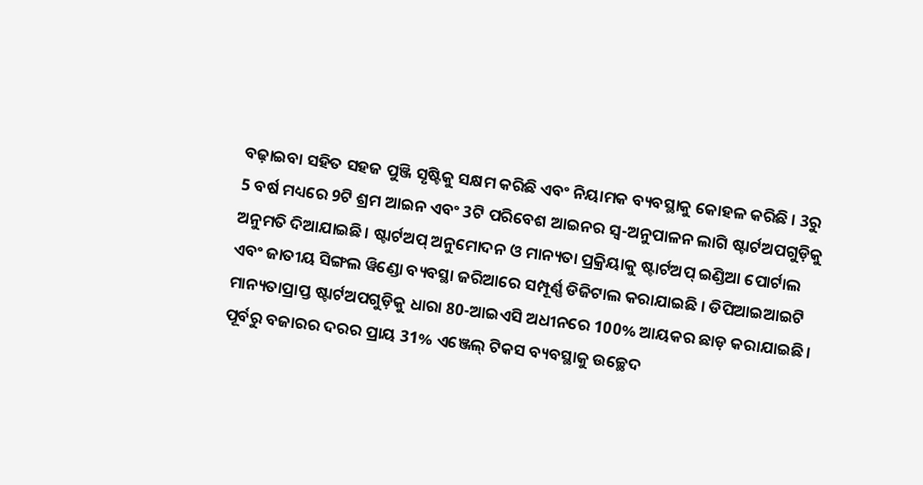ବଢ଼ାଇବା ସହିତ ସହଜ ପୁଞ୍ଜି ସୃଷ୍ଟିକୁ ସକ୍ଷମ କରିଛି ଏବଂ ନିୟାମକ ବ୍ୟବସ୍ଥାକୁ କୋହଳ କରିଛି । 3ରୁ 5 ବର୍ଷ ମଧ୍ୟରେ 9ଟି ଶ୍ରମ ଆଇନ ଏବଂ 3ଟି ପରିବେଶ ଆଇନର ସ୍ୱ-ଅନୁପାଳନ ଲାଗି ଷ୍ଟାର୍ଟଅପଗୁଡ଼ିକୁ ଅନୁମତି ଦିଆଯାଇଛି। ଷ୍ଟାର୍ଟଅପ୍ ଅନୁମୋଦନ ଓ ମାନ୍ୟତା ପ୍ରକ୍ରିୟାକୁ ଷ୍ଟାର୍ଟଅପ୍ ଇଣ୍ଡିଆ ପୋର୍ଟାଲ ଏବଂ ଜାତୀୟ ସିଙ୍ଗଲ ୱିଣ୍ଡୋ ବ୍ୟବସ୍ଥା ଜରିଆରେ ସମ୍ପୂର୍ଣ୍ଣ ଡିଜିଟାଲ କରାଯାଇଛି । ଡିପିଆଇଆଇଟି ମାନ୍ୟତାପ୍ରାପ୍ତ ଷ୍ଟାର୍ଟଅପଗୁଡ଼ିକୁ ଧାରା 80-ଆଇଏସି ଅଧୀନରେ 100% ଆୟକର ଛାଡ଼ କରାଯାଇଛି । ପୂର୍ବରୁ ବଜାରର ଦରର ପ୍ରାୟ 31% ଏଞ୍ଜେଲ୍ ଟିକସ ବ୍ୟବସ୍ଥାକୁ ଉଚ୍ଛେଦ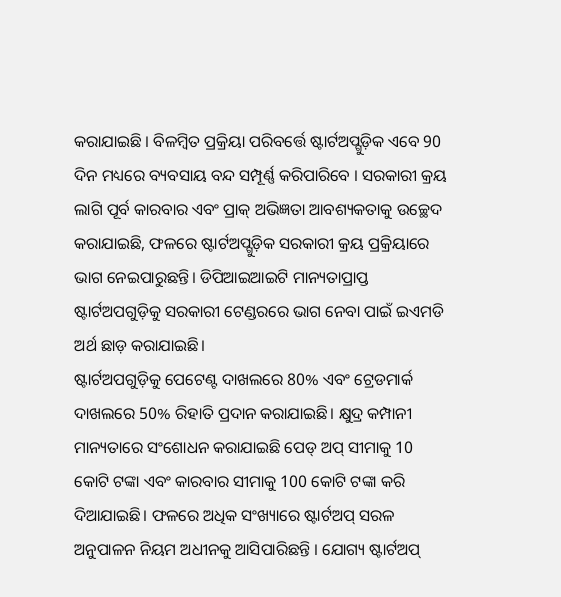କରାଯାଇଛି । ବିଳମ୍ବିତ ପ୍ରକ୍ରିୟା ପରିବର୍ତ୍ତେ ଷ୍ଟାର୍ଟଅପ୍ଗୁଡ଼ିକ ଏବେ 90 ଦିନ ମଧ୍ୟରେ ବ୍ୟବସାୟ ବନ୍ଦ ସମ୍ପୂର୍ଣ୍ଣ କରିପାରିବେ । ସରକାରୀ କ୍ରୟ ଲାଗି ପୂର୍ବ କାରବାର ଏବଂ ପ୍ରାକ୍ ଅଭିଜ୍ଞତା ଆବଶ୍ୟକତାକୁ ଉଚ୍ଛେଦ କରାଯାଇଛି, ଫଳରେ ଷ୍ଟାର୍ଟଅପ୍ଗୁଡ଼ିକ ସରକାରୀ କ୍ରୟ ପ୍ରକ୍ରିୟାରେ ଭାଗ ନେଇପାରୁଛନ୍ତି। ଡିପିଆଇଆଇଟି ମାନ୍ୟତାପ୍ରାପ୍ତ ଷ୍ଟାର୍ଟଅପଗୁଡ଼ିକୁ ସରକାରୀ ଟେଣ୍ଡରରେ ଭାଗ ନେବା ପାଇଁ ଇଏମଡି ଅର୍ଥ ଛାଡ଼ କରାଯାଇଛି।
ଷ୍ଟାର୍ଟଅପଗୁଡ଼ିକୁ ପେଟେଣ୍ଟ ଦାଖଲରେ 80% ଏବଂ ଟ୍ରେଡମାର୍କ ଦାଖଲରେ 50% ରିହାତି ପ୍ରଦାନ କରାଯାଇଛି। କ୍ଷୁଦ୍ର କମ୍ପାନୀ ମାନ୍ୟତାରେ ସଂଶୋଧନ କରାଯାଇଛି ପେଡ୍ ଅପ୍ ସୀମାକୁ 10 କୋଟି ଟଙ୍କା ଏବଂ କାରବାର ସୀମାକୁ 100 କୋଟି ଟଙ୍କା କରି ଦିଆଯାଇଛି। ଫଳରେ ଅଧିକ ସଂଖ୍ୟାରେ ଷ୍ଟାର୍ଟଅପ୍ ସରଳ ଅନୁପାଳନ ନିୟମ ଅଧୀନକୁ ଆସିପାରିଛନ୍ତି । ଯୋଗ୍ୟ ଷ୍ଟାର୍ଟଅପ୍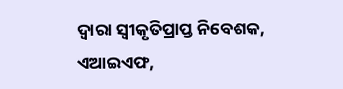ଦ୍ୱାରା ସ୍ୱୀକୃତିପ୍ରାପ୍ତ ନିବେଶକ, ଏଆଇଏଫ,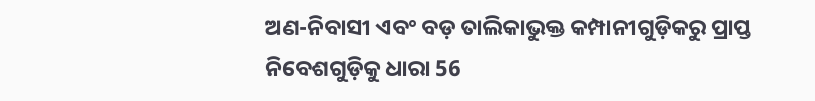ଅଣ-ନିବାସୀ ଏବଂ ବଡ଼ ତାଲିକାଭୁକ୍ତ କମ୍ପାନୀଗୁଡ଼ିକରୁ ପ୍ରାପ୍ତ ନିବେଶଗୁଡ଼ିକୁ ଧାରା 56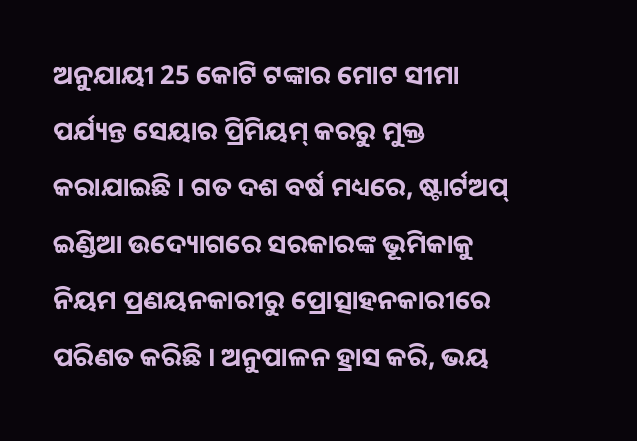ଅନୁଯାୟୀ 25 କୋଟି ଟଙ୍କାର ମୋଟ ସୀମା ପର୍ଯ୍ୟନ୍ତ ସେୟାର ପ୍ରିମିୟମ୍ କରରୁ ମୁକ୍ତ କରାଯାଇଛି । ଗତ ଦଶ ବର୍ଷ ମଧ୍ୟରେ, ଷ୍ଟାର୍ଟଅପ୍ ଇଣ୍ଡିଆ ଉଦ୍ୟୋଗରେ ସରକାରଙ୍କ ଭୂମିକାକୁ ନିୟମ ପ୍ରଣୟନକାରୀରୁ ପ୍ରୋତ୍ସାହନକାରୀରେ ପରିଣତ କରିଛି । ଅନୁପାଳନ ହ୍ରାସ କରି, ଭୟ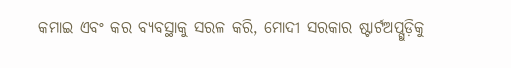କମାଇ ଏବଂ କର ବ୍ୟବସ୍ଥାକୁ ସରଳ କରି, ମୋଦୀ ସରକାର ଷ୍ଟାର୍ଟଅପ୍ଗୁଡ଼ିକୁ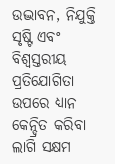ଉଦ୍ଭାବନ, ନିଯୁକ୍ତି ସୃଷ୍ଟି ଏବଂ ବିଶ୍ୱସ୍ତରୀୟ ପ୍ରତିଯୋଗିତା ଉପରେ ଧ୍ୟାନ କେନ୍ଦ୍ରିତ କରିବା ଲାଗି ସକ୍ଷମ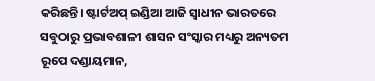କରିଛନ୍ତି। ଷ୍ଟାର୍ଟଅପ୍ ଇଣ୍ଡିଆ ଆଜି ସ୍ୱାଧୀନ ଭାରତରେ ସବୁଠାରୁ ପ୍ରଭାବଶାଳୀ ଶାସନ ସଂସ୍କାର ମଧ୍ୟରୁ ଅନ୍ୟତମ ରୂପେ ଦଣ୍ଡାୟମାନ,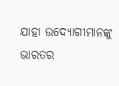ଯାହା ଉଦ୍ୟୋଗୀମାନଙ୍କୁ ଭାରତର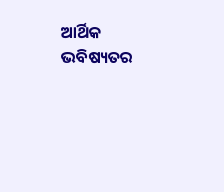ଆର୍ଥିକ ଭବିଷ୍ୟତର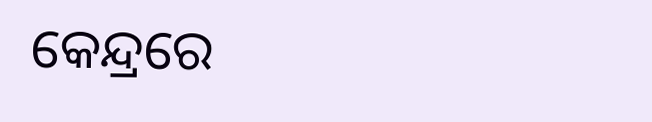କେନ୍ଦ୍ରରେ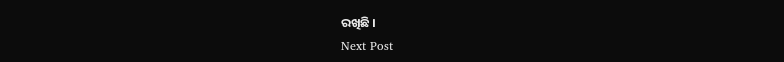ରଖିଛି ।
Next Post